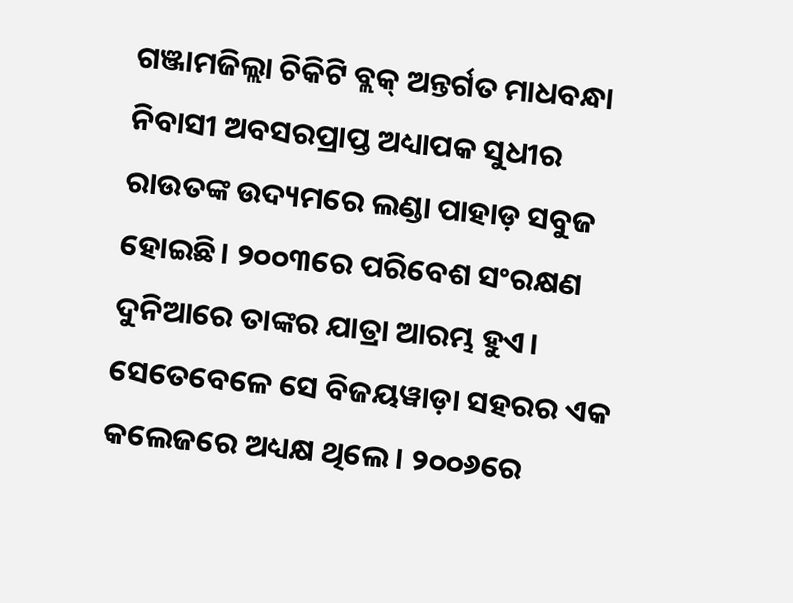ଗଞ୍ଜାମଜିଲ୍ଲା ଚିକିଟି ବ୍ଲକ୍ ଅନ୍ତର୍ଗତ ମାଧବନ୍ଧା ନିବାସୀ ଅବସରପ୍ରାପ୍ତ ଅଧ୍ୟାପକ ସୁଧୀର ରାଉତଙ୍କ ଉଦ୍ୟମରେ ଲଣ୍ଡା ପାହାଡ଼ ସବୁଜ ହୋଇଛି। ୨୦୦୩ରେ ପରିବେଶ ସଂରକ୍ଷଣ ଦୁନିଆରେ ତାଙ୍କର ଯାତ୍ରା ଆରମ୍ଭ ହୁଏ। ସେତେବେଳେ ସେ ବିଜୟୱାଡ଼ା ସହରର ଏକ କଲେଜରେ ଅଧ୍ୟକ୍ଷ ଥିଲେ। ୨୦୦୬ରେ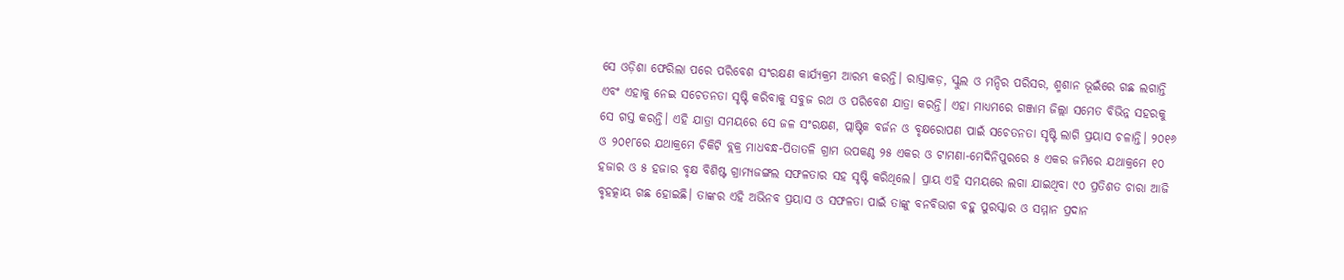ସେ ଓଡ଼ିଶା ଫେରିଲା ପରେ ପରିବେଶ ସଂରକ୍ଷଣ କାର୍ଯ୍ୟକ୍ରମ ଆରମ୍ଭ କରନ୍ତି। ରାସ୍ତାକଡ଼, ସ୍କୁଲ ଓ ମନ୍ଦିର ପରିସର, ଶ୍ମଶାନ ଭୂଇଁରେ ଗଛ ଲଗାନ୍ତି ଏବଂ ଏହାକୁ ନେଇ ସଚେତନତା ସୃଷ୍ଟି କରିବାକୁ ସବୁଜ ରଥ ଓ ପରିବେଶ ଯାତ୍ରା କରନ୍ତି। ଏହା ମାଧ୍ୟମରେ ଗଞ୍ଜାମ ଜିଲ୍ଲା ସମେତ ବିଭିନ୍ନ ସହରକୁ ସେ ଗସ୍ତ କରନ୍ତି। ଏହି ଯାତ୍ରା ସମୟରେ ସେ ଜଳ ସଂରକ୍ଷଣ, ପ୍ଲାଷ୍ଟିକ ବର୍ଜନ ଓ ବୃକ୍ଷରୋପଣ ପାଇଁ ସଚେତନତା ସୃଷ୍ଟି ଲାଗି ପ୍ରୟାସ ଚଳାନ୍ତି। ୨୦୧୬ ଓ ୨୦୧୮ରେ ଯଥାକ୍ରମେ ଚିକିଟି ବ୍ଲକ୍ର ମାଧବନ୍ଧ-ପିତାତଳି ଗ୍ରାମ ଉପକଣ୍ଠ ୨୫ ଏକର ଓ ଟାମଣା-ମେଦିନିପୁରରେ ୫ ଏକର ଜମିରେ ଯଥାକ୍ରମେ ୧୦ ହଜାର ଓ ୫ ହଜାର ବୃକ୍ଷ ବିଶିଷ୍ଟ ଗ୍ରାମ୍ୟଜଙ୍ଗଲ ସଫଳତାର ସହ ସୃଷ୍ଟି କରିଥିଲେ। ପ୍ରାୟ ଏହି ସମୟରେ ଲଗା ଯାଇଥିବା ୯୦ ପ୍ରତିଶତ ଚାରା ଆଜି ବୃହତ୍କାୟ ଗଛ ହୋଇଛି। ତାଙ୍କର ଏହି ଅଭିନବ ପ୍ରୟାସ ଓ ସଫଳତା ପାଇଁ ତାଙ୍କୁ ବନବିଭାଗ ବହୁ ପୁରସ୍କାର ଓ ସମ୍ମାନ ପ୍ରଦାନ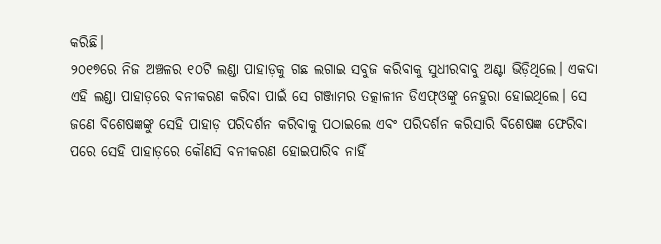କରିଛି।
୨୦୧୭ରେ ନିଜ ଅଞ୍ଚଳର ୧୦ଟି ଲଣ୍ଡା ପାହାଡ଼କୁ ଗଛ ଲଗାଇ ସବୁଜ କରିବାକୁ ସୁଧୀରବାବୁ ଅଣ୍ଟା ଭିଡ଼ିଥିଲେ। ଏକଦା ଏହି ଲଣ୍ଡା ପାହାଡ଼ରେ ବନୀକରଣ କରିବା ପାଇଁ ସେ ଗଞ୍ଜାମର ତତ୍କାଳୀନ ଡିଏଫ୍ଓଙ୍କୁ ନେହୁରା ହୋଇଥିଲେ। ସେ ଜଣେ ବିଶେଷଜ୍ଞଙ୍କୁ ସେହି ପାହାଡ଼ ପରିଦର୍ଶନ କରିବାକୁ ପଠାଇଲେ ଏବଂ ପରିଦର୍ଶନ କରିସାରି ବିଶେଷଜ୍ଞ ଫେରିବା ପରେ ସେହି ପାହାଡ଼ରେ କୌଣସି ବନୀକରଣ ହୋଇପାରିବ ନାହିଁ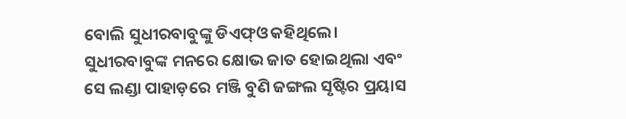ବୋଲି ସୁଧୀରବାବୁଙ୍କୁ ଡିଏଫ୍ଓ କହିଥିଲେ। ସୁଧୀରବାବୁଙ୍କ ମନରେ କ୍ଷୋଭ ଜାତ ହୋଇଥିଲା ଏବଂ ସେ ଲଣ୍ଡା ପାହାଡ଼ରେ ମଞ୍ଜି ବୁଣି ଜଙ୍ଗଲ ସୃଷ୍ଟିର ପ୍ରୟାସ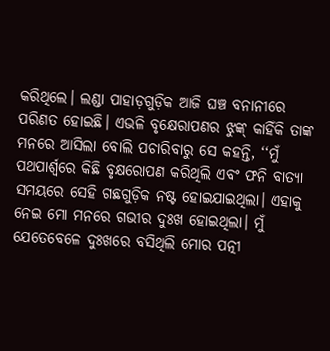କରିଥିଲେ। ଲଣ୍ଡା ପାହାଡ଼ଗୁଡ଼ିକ ଆଜି ଘଞ୍ଚ ବନାନୀରେ ପରିଣତ ହୋଇଛି। ଏଭଳି ବୃକ୍ଷେରାପଣର ଝୁଙ୍କ୍ କାହିଁକି ତାଙ୍କ ମନରେ ଆସିଲା ବୋଲି ପଚାରିବାରୁ ସେ କହନ୍ତି, ‘‘ମୁଁ ପଥପାର୍ଶ୍ବରେ କିଛି ବୃକ୍ଷରୋପଣ କରିଥିଲି ଏବଂ ଫନି ବାତ୍ୟା ସମୟରେ ସେହି ଗଛଗୁଡ଼ିକ ନଷ୍ଟ ହୋଇଯାଇଥିଲା। ଏହାକୁ ନେଇ ମୋ ମନରେ ଗଭୀର ଦୁଃଖ ହୋଇଥିଲା। ମୁଁ ଯେତେବେଳେ ଦୁଃଖରେ ବସିଥିଲି ମୋର ପତ୍ନୀ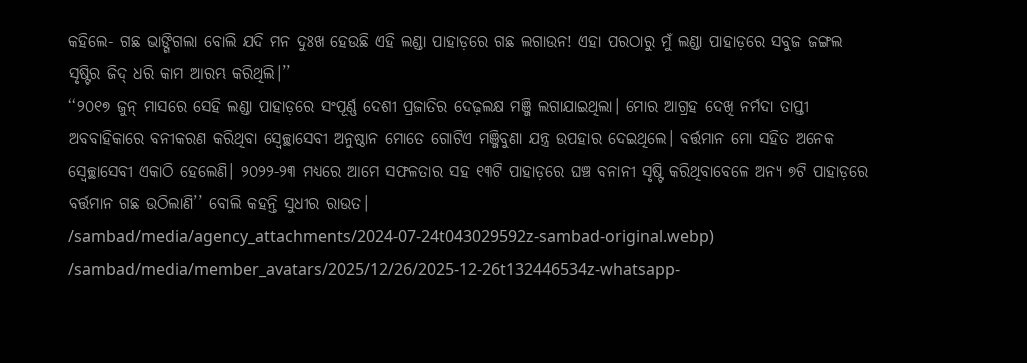କହିଲେ- ଗଛ ଭାଙ୍ଗିଗଲା ବୋଲି ଯଦି ମନ ଦୁଃଖ ହେଉଛି ଏହି ଲଣ୍ଡା ପାହାଡ଼ରେ ଗଛ ଲଗାଉନ! ଏହା ପରଠାରୁ ମୁଁ ଲଣ୍ଡା ପାହାଡ଼ରେ ସବୁଜ ଜଙ୍ଗଲ ସୃଷ୍ଟିର ଜିଦ୍ ଧରି କାମ ଆରମ୍ଭ କରିଥିଲି।’’
‘‘୨୦୧୭ ଜୁନ୍ ମାସରେ ସେହି ଲଣ୍ଡା ପାହାଡ଼ରେ ସଂପୂର୍ଣ୍ଣ ଦେଶୀ ପ୍ରଜାତିର ଦେଢ଼ଲକ୍ଷ ମଞ୍ଜି ଲଗାଯାଇଥିଲା। ମୋର ଆଗ୍ରହ ଦେଖି ନର୍ମଦା ତାପ୍ତୀ ଅବବାହିକାରେ ବନୀକରଣ କରିଥିବା ସ୍ବେଚ୍ଛାସେବୀ ଅନୁଷ୍ଠାନ ମୋତେ ଗୋଟିଏ ମଞ୍ଜିବୁଣା ଯନ୍ତ୍ର ଉପହାର ଦେଇଥିଲେ। ବର୍ତ୍ତମାନ ମୋ ସହିତ ଅନେକ ସ୍ବେଚ୍ଛାସେବୀ ଏକାଠି ହେଲେଣି। ୨୦୨୨-୨୩ ମଧ୍ୟରେ ଆମେ ସଫଳତାର ସହ ୧୩ଟି ପାହାଡ଼ରେ ଘଞ୍ଚ ବନାନୀ ସୃଷ୍ଟି କରିଥିବାବେଳେ ଅନ୍ୟ ୭ଟି ପାହାଡ଼ରେ ବର୍ତ୍ତମାନ ଗଛ ଉଠିଲାଣି’’ ବୋଲି କହନ୍ତି ସୁଧୀର ରାଉତ।
/sambad/media/agency_attachments/2024-07-24t043029592z-sambad-original.webp)
/sambad/media/member_avatars/2025/12/26/2025-12-26t132446534z-whatsapp-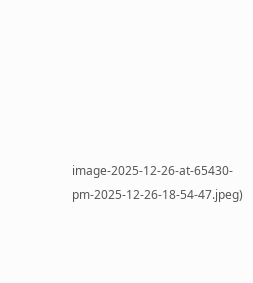image-2025-12-26-at-65430-pm-2025-12-26-18-54-47.jpeg)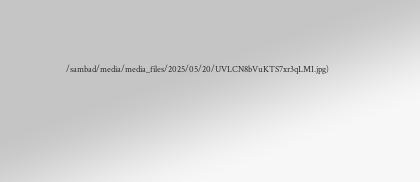/sambad/media/media_files/2025/05/20/UVLCN8bVuKTS7xr3qLMI.jpg)